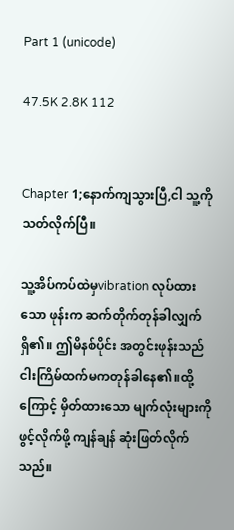Part 1 (unicode)

47.5K 2.8K 112


Chapter 1;နောက်ကျသွားပြီ,ငါ သူ့ကို
သတ်လိုက်ပြီ။

သူ့အိပ်ကပ်ထဲမှvibration လုပ်ထားသော ဖုန်းက ဆက်တိုက်တုန်ခါလျှက်ရှိ၏။ ဤမိနစ်ပိုင်း အတွင်းဖုန်းသည်ငါးကြိမ်ထက်မကတုန်ခါနေ၏။ထို့ကြောင့် မှိတ်ထားသော မျက်လုံးများကို ဖွင့်လိုက်ဖို့ ကျန်ချန် ဆုံးဖြတ်လိုက်သည်။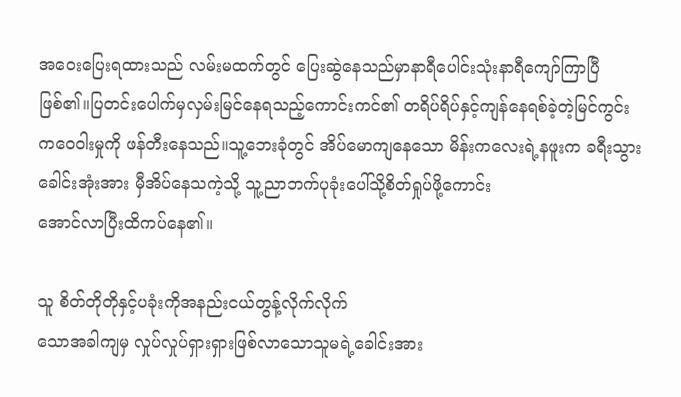အဝေးပြေးရထားသည် လမ်းမထက်တွင် ပြေးဆွဲနေသည်မှာနာရီပေါင်းသုံးနာရီကျော်ကြာပြီ ဖြစ်၏။ပြတင်းပေါက်မှလှမ်းမြင်နေရသည့်ကောင်းကင်၏ တရိပ်ရိပ်နှင့်ကျန်နေရစ်ခဲ့တဲ့မြင်ကွင်းကဝေဝါးမှုကို ဖန်တီးနေသည်။သူ့ဘေးခုံတွင် အိပ်မောကျနေသော မိန်းကလေးရဲ့နဖူးက ခရီးသွားခေါင်းအုံးအား မှီအိပ်နေသကဲ့သို့ သူ့ညာဘက်ပုခုံးပေါ်သို့စိတ်ရှုပ်ဖို့ကောင်း
အောင်လာပြီးထိကပ်နေ၏။

သူ စိတ်တိုတိုနှင့်ပခုံးကိုအနည်းငယ်တွန့်လိုက်လိုက်
သောအခါကျမှ လှုပ်လှုပ်ရှားရှားဖြစ်လာသောသူမရဲ့ခေါင်းအား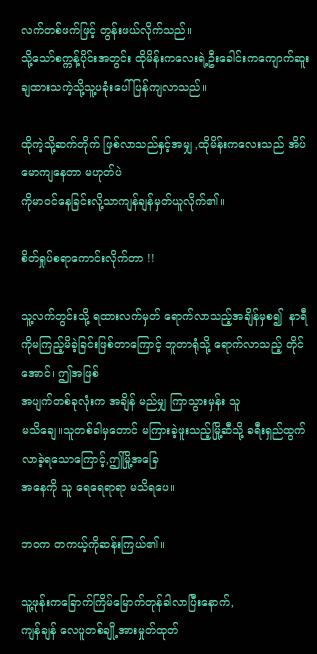လက်တစ်ဖက်ဖြင့် တွန်းဖယ်လိုက်သည်။
သို့သော်စက္ကန့်ပိုင်းအတွင်း ထိုမိန်းကလေးရဲ့ဦးခေါင်းကကျောက်ဆူးချထားသကဲ့သို့သူ့ပခုံးပေါ်ပြန်ကျလာသည်။

ထိုကဲ့သို့ဆက်တိုက် ဖြစ်လာသည်နှင့်အမျှ ,ထိုမိန်းကလေးသည် အိပ်မောကျနေတာ မဟုတ်ပဲ
ကိုမာဝင်နေခြင်းလို့သာကျန်ချန်မှတ်ယူလိုက်၏။

စိတ်ရှုပ်စရာကောင်းလိုက်တာ !!

သူ့လက်တွင်းသို့ ရထားလက်မှတ် ရောက်လာသည့်အချိန်မှစ၍  နာရီကိုမကြည့်မိခဲ့ခြင်းဖြစ်တာကြောင့် ဘူတာရုံသို့ ရောက်လာသည့် တိုင်အောင်၊ ဤအဖြစ်
အပျက်တစ်ခုလုံးက အချိန် မည်မျှ ကြာသွားမှန်း သူ
မသိချေ။သူတစ်ခါမှတောင် မကြားခဲ့ဖူးသည့်မြို့ဆီသို့ ခရီးရှည်ထွက်လာခဲ့ရသောကြောင့်,ဤမြို့အခြေ
အနေကို သူ ရေရေရာရာ မသိရပေ။

ဘဝက တကယ့်ကိုဆန်းကြယ်၏။

သူ့ဖုန်းကခြောက်ကြိမ်မြောက်တုန်ခါလာပြီးနောက်,
ကျန်ချန် လေပူတစ်ချို့အားမှုတ်ထုတ်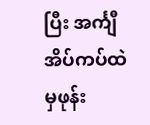ပြီး အင်္ကျီအိပ်ကပ်ထဲမှဖုန်း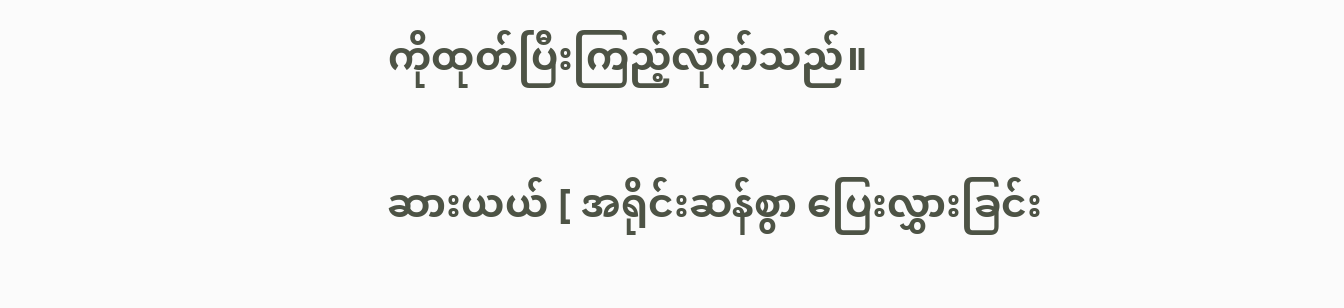ကိုထုတ်ပြီးကြည့်လိုက်သည်။

ဆားယယ် [ အရိုင်းဆန်စွာ ပြေးလွှားခြင်း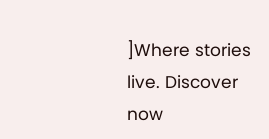]Where stories live. Discover now